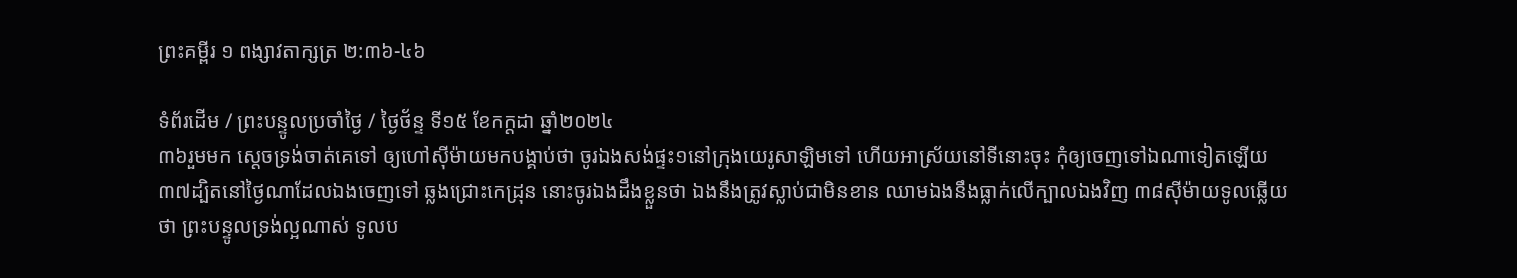ព្រះគម្ពីរ ១ ពង្សាវតាក្សត្រ ២:៣៦-៤៦

ទំព័រដើម / ព្រះបន្ទូលប្រចាំថ្ងៃ / ថ្ងៃថ័ន្ទ ទី១៥ ខែកក្តដា ឆ្នាំ២០២៤
៣៦រួមមក ស្តេចទ្រង់ចាត់គេទៅ ឲ្យហៅស៊ីម៉ាយមកបង្គាប់ថា ចូរឯងសង់ផ្ទះ១នៅក្រុងយេរូ‌សាឡិមទៅ ហើយអាស្រ័យនៅទីនោះចុះ កុំឲ្យចេញទៅឯណាទៀតឡើយ ៣៧ដ្បិតនៅថ្ងៃណាដែលឯងចេញទៅ ឆ្លងជ្រោះកេដ្រុន នោះចូរឯងដឹងខ្លួនថា ឯងនឹងត្រូវស្លាប់ជាមិនខាន ឈាមឯងនឹងធ្លាក់លើក្បាលឯងវិញ ៣៨ស៊ីម៉ាយទូលឆ្លើយថា ព្រះ‌បន្ទូលទ្រង់ល្អណាស់ ទូលប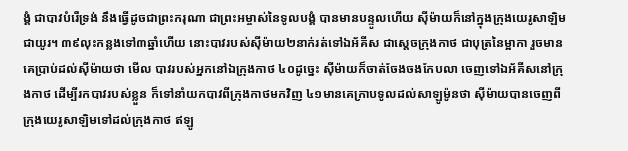ង្គំ ជាបាវបំរើទ្រង់ នឹងធ្វើដូចជាព្រះ‌ករុណា ជាព្រះ‌អម្ចាស់នៃទូលបង្គំ បានមានបន្ទូលហើយ ស៊ីម៉ាយក៏នៅក្នុងក្រុងយេរូ‌សាឡិមជាយូរ។ ៣៩លុះកន្លងទៅ៣ឆ្នាំហើយ នោះបាវរបស់ស៊ីម៉ាយ២នាក់រត់ទៅឯអ័គីស ជាស្តេចក្រុងកាថ ជាបុត្រនៃម្អាកា រួចមានគេប្រាប់ដល់ស៊ីម៉ាយថា មើល បាវរបស់អ្នកនៅឯក្រុងកាថ ៤០ដូច្នេះ ស៊ីម៉ាយក៏ចាត់‌ចែងចងកែបលា ចេញទៅឯអ័គីសនៅក្រុងកាថ ដើម្បីរកបាវរបស់ខ្លួន ក៏ទៅនាំយកបាវពីក្រុងកាថមកវិញ ៤១មានគេក្រាបទូលដល់សាឡូម៉ូនថា ស៊ីម៉ាយបានចេញពីក្រុងយេរូ‌សាឡិមទៅដល់ក្រុងកាថ ឥឡូ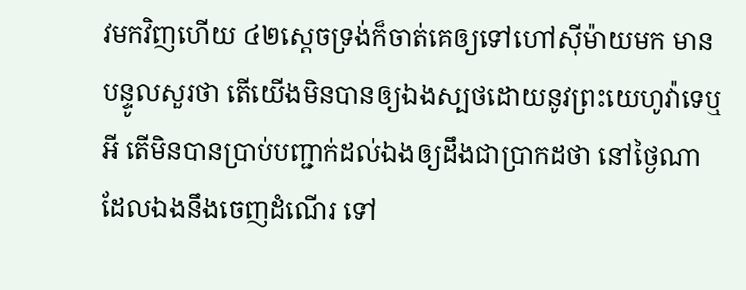វមកវិញហើយ ៤២ស្តេចទ្រង់ក៏ចាត់គេឲ្យទៅហៅស៊ីម៉ាយមក មានបន្ទូលសួរថា តើយើងមិនបានឲ្យឯងស្បថដោយនូវព្រះ‌យេហូវ៉ាទេឬអី តើមិនបានប្រាប់បញ្ជាក់ដល់ឯងឲ្យដឹងជាប្រាកដថា នៅថ្ងៃណា ដែលឯងនឹងចេញដំណើរ ទៅ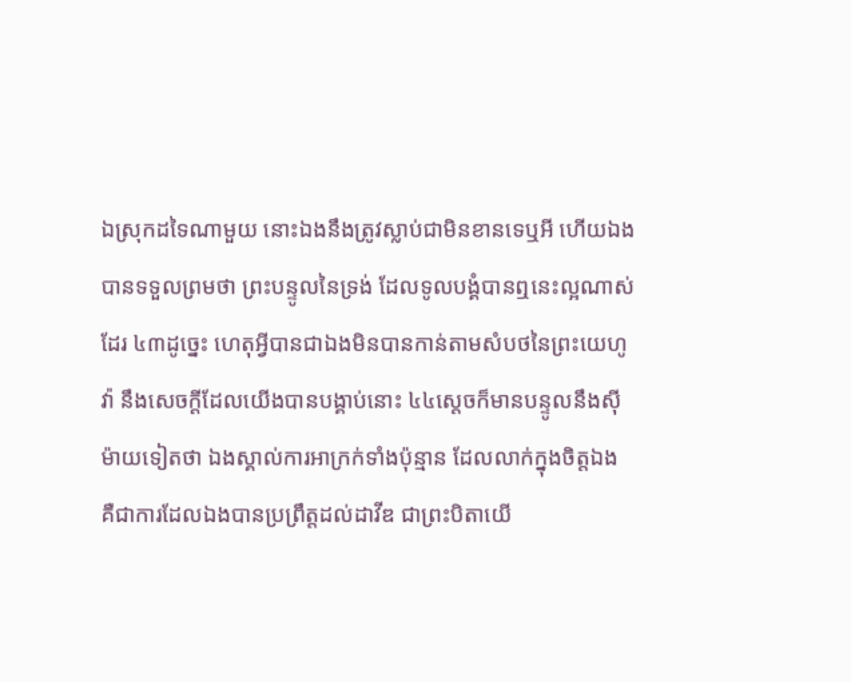ឯស្រុកដទៃណាមួយ នោះឯងនឹងត្រូវស្លាប់ជាមិនខានទេឬអី ហើយឯងបានទទួលព្រមថា ព្រះ‌បន្ទូលនៃទ្រង់ ដែលទូលបង្គំបានឮនេះល្អណាស់ដែរ ៤៣ដូច្នេះ ហេតុអ្វីបានជាឯងមិនបានកាន់តាមសំបថនៃព្រះ‌យេហូវ៉ា នឹងសេចក្ដីដែលយើងបានបង្គាប់នោះ ៤៤ស្តេចក៏មានបន្ទូលនឹងស៊ីម៉ាយទៀតថា ឯងស្គាល់ការអាក្រក់ទាំងប៉ុន្មាន ដែលលាក់ក្នុងចិត្តឯង គឺជាការដែលឯងបានប្រព្រឹត្តដល់ដាវីឌ ជាព្រះ‌បិតាយើ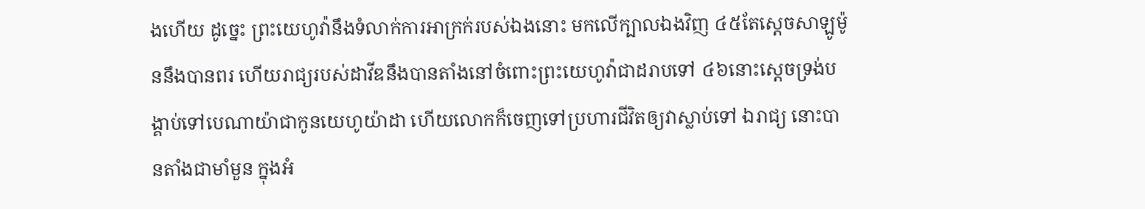ងហើយ ដូច្នេះ ព្រះ‌យេហូវ៉ានឹងទំលាក់ការអាក្រក់របស់ឯងនោះ មកលើក្បាលឯងវិញ ៤៥តែស្តេចសាឡូម៉ូននឹងបានពរ ហើយរាជ្យរបស់ដាវីឌនឹងបានតាំងនៅចំពោះព្រះ‌យេហូវ៉ាជាដរាបទៅ ៤៦នោះស្តេចទ្រង់បង្គាប់ទៅបេណាយ៉ាជាកូនយេហូ‌យ៉ាដា ហើយលោកក៏ចេញទៅប្រហារជីវិតឲ្យវាស្លាប់ទៅ ឯរាជ្យ នោះបានតាំងជាមាំ‌មួន ក្នុងអំ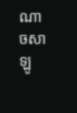ណាចសាឡូ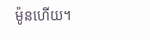ម៉ូនហើយ។